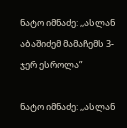ნატო იმნაძე: ,,ასლან აბაშიძემ მამაჩემს 3-ჯერ ესროლა”

ნატო იმნაძე: ,,ასლან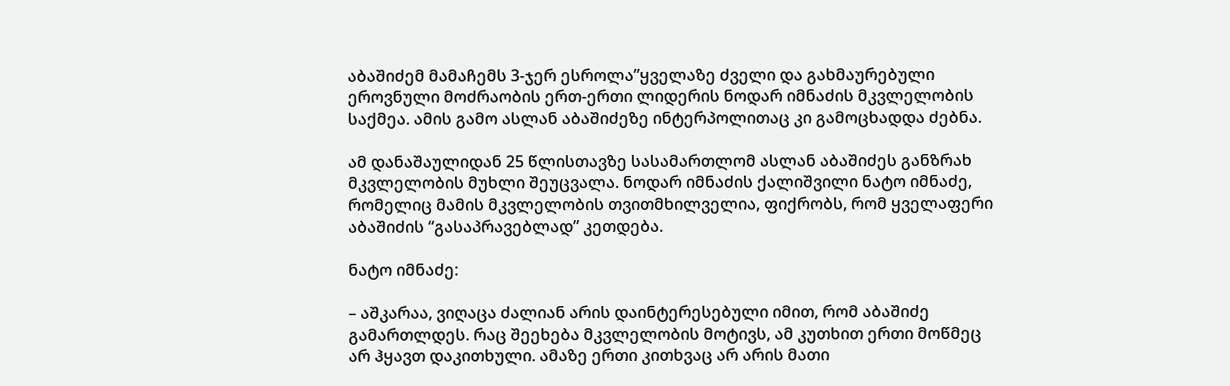აბაშიძემ მამაჩემს 3-ჯერ ესროლა”ყველაზე ძველი და გახმაურებული ეროვნული მოძრაობის ერთ-ერთი ლიდერის ნოდარ იმნაძის მკვლელობის საქმეა. ამის გამო ასლან აბაშიძეზე ინტერპოლითაც კი გამოცხადდა ძებნა.

ამ დანაშაულიდან 25 წლისთავზე სასამართლომ ასლან აბაშიძეს განზრახ მკვლელობის მუხლი შეუცვალა. ნოდარ იმნაძის ქალიშვილი ნატო იმნაძე, რომელიც მამის მკვლელობის თვითმხილველია, ფიქრობს, რომ ყველაფერი აბაშიძის “გასაპრავებლად” კეთდება.

ნატო იმნაძე:

– აშკარაა, ვიღაცა ძალიან არის დაინტერესებული იმით, რომ აბაშიძე გამართლდეს. რაც შეეხება მკვლელობის მოტივს, ამ კუთხით ერთი მოწმეც არ ჰყავთ დაკითხული. ამაზე ერთი კითხვაც არ არის მათი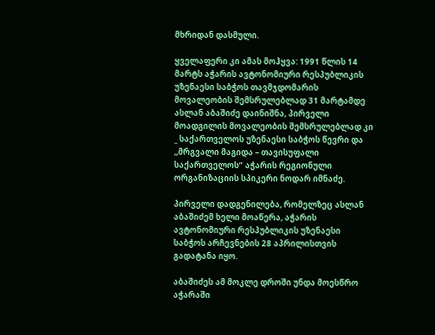მხრიდან დასმული.

ყველაფერი კი ამას მოჰყვა: 1991 წლის 14 მარტს აჭარის ავტონომიური რესპუბლიკის უზენაესი საბჭოს თავმჯდომარის მოვალეობის შემსრულებლად 31 მარტამდე ასლან აბაშიძე დაინიშნა, პირველი მოადგილის მოვალეობის შემსრულებლად კი _ საქართველოს უზენაესი საბჭოს წევრი და ,,მრგვალი მაგიდა – თავისუფალი საქართველოს” აჭარის რეგიონული ორგანიზაციის სპიკერი ნოდარ იმნაძე.

პირველი დადგენილება, რომელზეც ასლან აბაშიძემ ხელი მოაწერა, აჭარის ავტონომიური რესპუბლიკის უზენაესი საბჭოს არჩევნების 28 აპრილისთვის გადატანა იყო.

აბაშიძეს ამ მოკლე დროში უნდა მოესწრო აჭარაში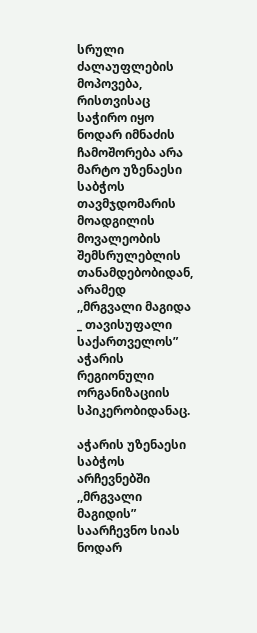სრული ძალაუფლების მოპოვება, რისთვისაც საჭირო იყო ნოდარ იმნაძის ჩამოშორება არა მარტო უზენაესი საბჭოს თავმჯდომარის მოადგილის მოვალეობის შემსრულებლის თანამდებობიდან, არამედ ,,მრგვალი მაგიდა _ თავისუფალი საქართველოს” აჭარის რეგიონული ორგანიზაციის სპიკერობიდანაც.

აჭარის უზენაესი საბჭოს არჩევნებში ,,მრგვალი მაგიდის” საარჩევნო სიას ნოდარ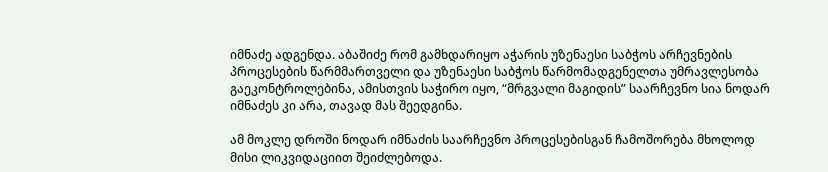იმნაძე ადგენდა. აბაშიძე რომ გამხდარიყო აჭარის უზენაესი საბჭოს არჩევნების პროცესების წარმმართველი და უზენაესი საბჭოს წარმომადგენელთა უმრავლესობა გაეკონტროლებინა, ამისთვის საჭირო იყო, “მრგვალი მაგიდის” საარჩევნო სია ნოდარ იმნაძეს კი არა, თავად მას შეედგინა.

ამ მოკლე დროში ნოდარ იმნაძის საარჩევნო პროცესებისგან ჩამოშორება მხოლოდ მისი ლიკვიდაციით შეიძლებოდა.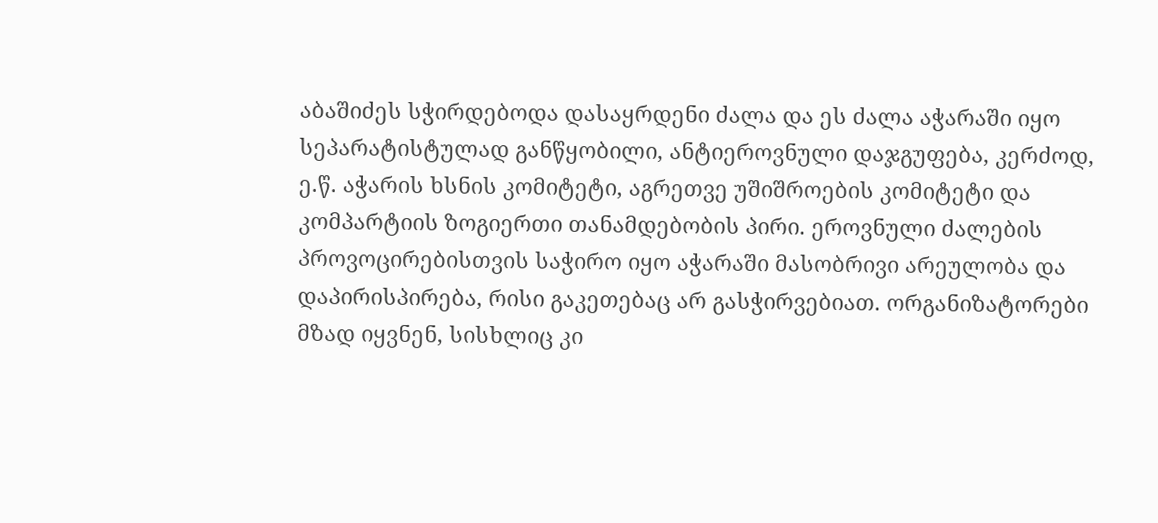აბაშიძეს სჭირდებოდა დასაყრდენი ძალა და ეს ძალა აჭარაში იყო სეპარატისტულად განწყობილი, ანტიეროვნული დაჯგუფება, კერძოდ, ე.წ. აჭარის ხსნის კომიტეტი, აგრეთვე უშიშროების კომიტეტი და კომპარტიის ზოგიერთი თანამდებობის პირი. ეროვნული ძალების პროვოცირებისთვის საჭირო იყო აჭარაში მასობრივი არეულობა და დაპირისპირება, რისი გაკეთებაც არ გასჭირვებიათ. ორგანიზატორები მზად იყვნენ, სისხლიც კი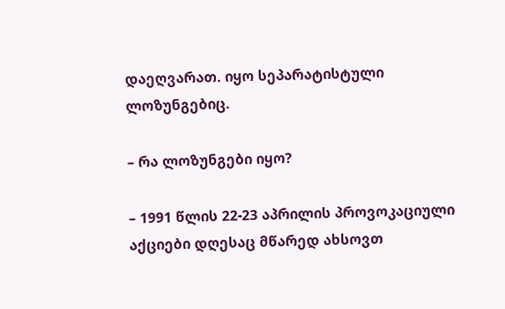დაეღვარათ. იყო სეპარატისტული ლოზუნგებიც.

– რა ლოზუნგები იყო?

– 1991 წლის 22-23 აპრილის პროვოკაციული აქციები დღესაც მწარედ ახსოვთ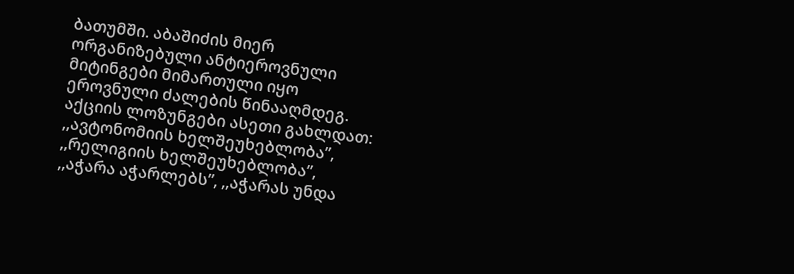ბათუმში. აბაშიძის მიერ ორგანიზებული ანტიეროვნული მიტინგები მიმართული იყო ეროვნული ძალების წინააღმდეგ. აქციის ლოზუნგები ასეთი გახლდათ: ,,ავტონომიის ხელშეუხებლობა”, ,,რელიგიის ხელშეუხებლობა”, ,,აჭარა აჭარლებს”, ,,აჭარას უნდა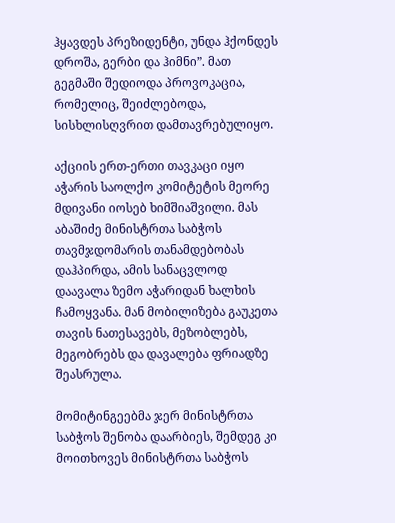ჰყავდეს პრეზიდენტი, უნდა ჰქონდეს დროშა, გერბი და ჰიმნი”. მათ გეგმაში შედიოდა პროვოკაცია, რომელიც, შეიძლებოდა, სისხლისღვრით დამთავრებულიყო.

აქციის ერთ-ერთი თავკაცი იყო აჭარის საოლქო კომიტეტის მეორე მდივანი იოსებ ხიმშიაშვილი. მას აბაშიძე მინისტრთა საბჭოს თავმჯდომარის თანამდებობას დაჰპირდა, ამის სანაცვლოდ დაავალა ზემო აჭარიდან ხალხის ჩამოყვანა. მან მობილიზება გაუკეთა თავის ნათესავებს, მეზობლებს, მეგობრებს და დავალება ფრიადზე შეასრულა.

მომიტინგეებმა ჯერ მინისტრთა საბჭოს შენობა დაარბიეს, შემდეგ კი მოითხოვეს მინისტრთა საბჭოს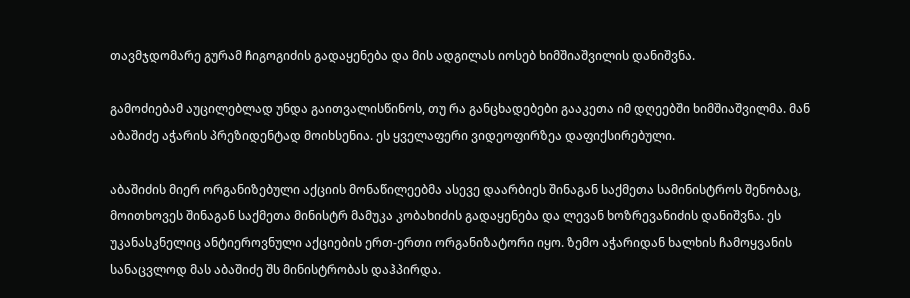თავმჯდომარე გურამ ჩიგოგიძის გადაყენება და მის ადგილას იოსებ ხიმშიაშვილის დანიშვნა.

გამოძიებამ აუცილებლად უნდა გაითვალისწინოს, თუ რა განცხადებები გააკეთა იმ დღეებში ხიმშიაშვილმა. მან აბაშიძე აჭარის პრეზიდენტად მოიხსენია. ეს ყველაფერი ვიდეოფირზეა დაფიქსირებული.

აბაშიძის მიერ ორგანიზებული აქციის მონაწილეებმა ასევე დაარბიეს შინაგან საქმეთა სამინისტროს შენობაც, მოითხოვეს შინაგან საქმეთა მინისტრ მამუკა კობახიძის გადაყენება და ლევან ხოზრევანიძის დანიშვნა. ეს უკანასკნელიც ანტიეროვნული აქციების ერთ-ერთი ორგანიზატორი იყო. ზემო აჭარიდან ხალხის ჩამოყვანის სანაცვლოდ მას აბაშიძე შს მინისტრობას დაჰპირდა.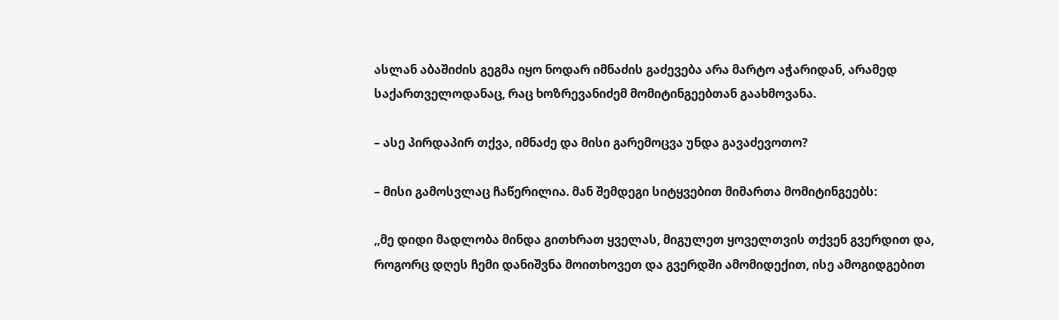ასლან აბაშიძის გეგმა იყო ნოდარ იმნაძის გაძევება არა მარტო აჭარიდან, არამედ საქართველოდანაც, რაც ხოზრევანიძემ მომიტინგეებთან გაახმოვანა.

– ასე პირდაპირ თქვა, იმნაძე და მისი გარემოცვა უნდა გავაძევოთო?

– მისი გამოსვლაც ჩაწერილია. მან შემდეგი სიტყვებით მიმართა მომიტინგეებს:

,,მე დიდი მადლობა მინდა გითხრათ ყველას, მიგულეთ ყოველთვის თქვენ გვერდით და, როგორც დღეს ჩემი დანიშვნა მოითხოვეთ და გვერდში ამომიდექით, ისე ამოგიდგებით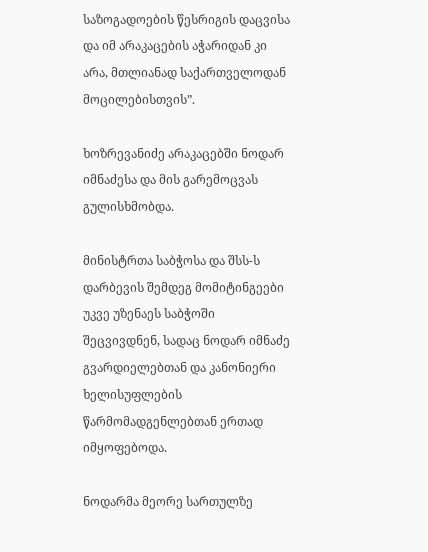საზოგადოების წესრიგის დაცვისა და იმ არაკაცების აჭარიდან კი არა, მთლიანად საქართველოდან მოცილებისთვის”.

ხოზრევანიძე არაკაცებში ნოდარ იმნაძესა და მის გარემოცვას გულისხმობდა.

მინისტრთა საბჭოსა და შსს-ს დარბევის შემდეგ მომიტინგეები უკვე უზენაეს საბჭოში შეცვივდნენ, სადაც ნოდარ იმნაძე გვარდიელებთან და კანონიერი ხელისუფლების წარმომადგენლებთან ერთად იმყოფებოდა.

ნოდარმა მეორე სართულზე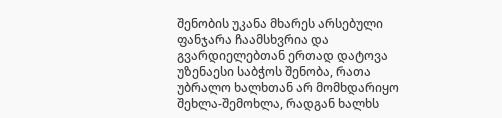შენობის უკანა მხარეს არსებული ფანჯარა ჩაამსხვრია და გვარდიელებთან ერთად დატოვა უზენაესი საბჭოს შენობა, რათა უბრალო ხალხთან არ მომხდარიყო შეხლა-შემოხლა, რადგან ხალხს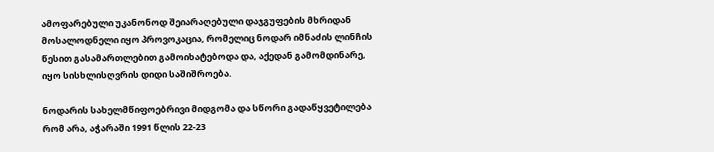ამოფარებული უკანონოდ შეიარაღებული დაჯგუფების მხრიდან მოსალოდნელი იყო პროვოკაცია, რომელიც ნოდარ იმნაძის ლინჩის წესით გასამართლებით გამოიხატებოდა და, აქედან გამომდინარე, იყო სისხლისღვრის დიდი საშიშროება.

ნოდარის სახელმწიფოებრივი მიდგომა და სწორი გადაწყვეტილება რომ არა, აჭარაში 1991 წლის 22-23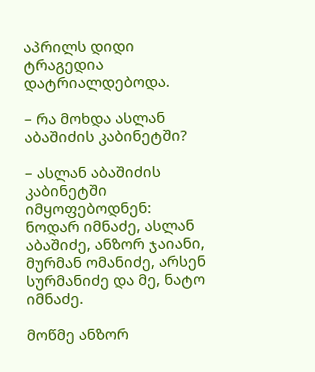აპრილს დიდი ტრაგედია დატრიალდებოდა.

– რა მოხდა ასლან აბაშიძის კაბინეტში?

– ასლან აბაშიძის კაბინეტში იმყოფებოდნენ: ნოდარ იმნაძე, ასლან აბაშიძე, ანზორ ჯაიანი, მურმან ომანიძე, არსენ სურმანიძე და მე, ნატო იმნაძე.

მოწმე ანზორ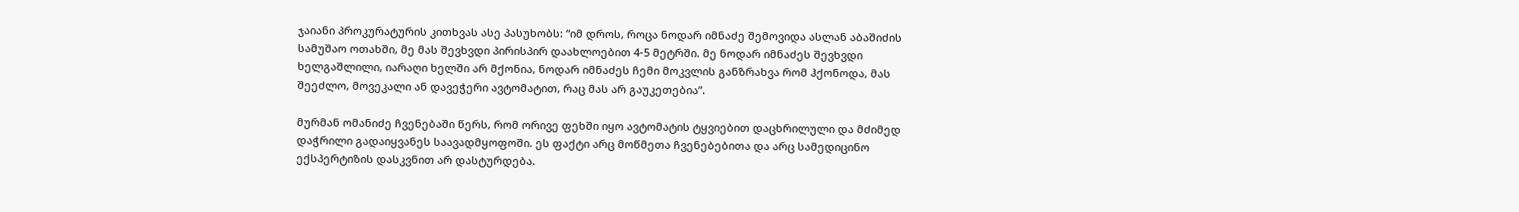ჯაიანი პროკურატურის კითხვას ასე პასუხობს: “იმ დროს, როცა ნოდარ იმნაძე შემოვიდა ასლან აბაშიძის სამუშაო ოთახში, მე მას შევხვდი პირისპირ დაახლოებით 4-5 მეტრში. მე ნოდარ იმნაძეს შევხვდი ხელგაშლილი, იარაღი ხელში არ მქონია, ნოდარ იმნაძეს ჩემი მოკვლის განზრახვა რომ ჰქონოდა, მას შეეძლო, მოვეკალი ან დავეჭერი ავტომატით, რაც მას არ გაუკეთებია”.

მურმან ომანიძე ჩვენებაში წერს, რომ ორივე ფეხში იყო ავტომატის ტყვიებით დაცხრილული და მძიმედ დაჭრილი გადაიყვანეს საავადმყოფოში. ეს ფაქტი არც მოწმეთა ჩვენებებითა და არც სამედიცინო ექსპერტიზის დასკვნით არ დასტურდება.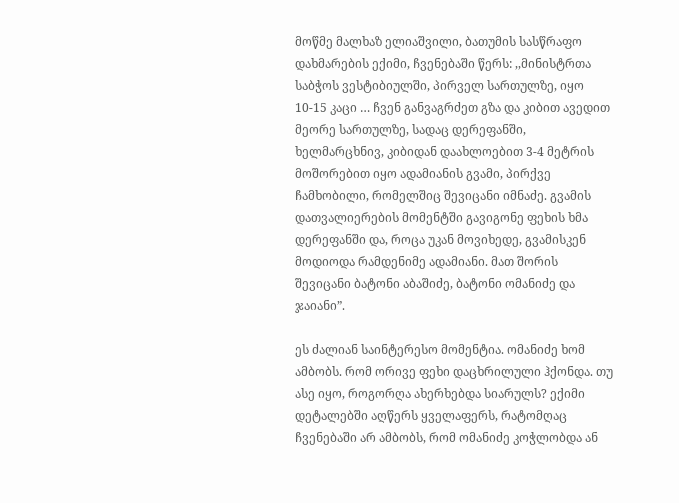მოწმე მალხაზ ელიაშვილი, ბათუმის სასწრაფო დახმარების ექიმი, ჩვენებაში წერს: ,,მინისტრთა საბჭოს ვესტიბიულში, პირველ სართულზე, იყო 10-15 კაცი … ჩვენ განვაგრძეთ გზა და კიბით ავედით მეორე სართულზე, სადაც დერეფანში, ხელმარცხნივ, კიბიდან დაახლოებით 3-4 მეტრის მოშორებით იყო ადამიანის გვამი, პირქვე ჩამხობილი, რომელშიც შევიცანი იმნაძე. გვამის დათვალიერების მომენტში გავიგონე ფეხის ხმა დერეფანში და, როცა უკან მოვიხედე, გვამისკენ მოდიოდა რამდენიმე ადამიანი. მათ შორის შევიცანი ბატონი აბაშიძე, ბატონი ომანიძე და ჯაიანი”.

ეს ძალიან საინტერესო მომენტია. ომანიძე ხომ ამბობს. რომ ორივე ფეხი დაცხრილული ჰქონდა. თუ ასე იყო, როგორღა ახერხებდა სიარულს? ექიმი დეტალებში აღწერს ყველაფერს, რატომღაც ჩვენებაში არ ამბობს, რომ ომანიძე კოჭლობდა ან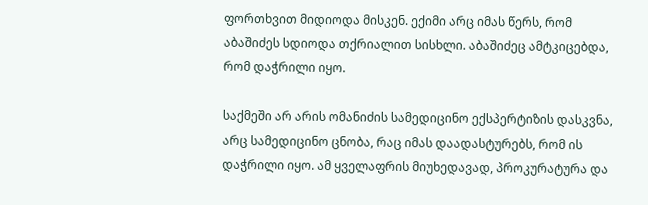ფორთხვით მიდიოდა მისკენ. ექიმი არც იმას წერს, რომ აბაშიძეს სდიოდა თქრიალით სისხლი. აბაშიძეც ამტკიცებდა, რომ დაჭრილი იყო.

საქმეში არ არის ომანიძის სამედიცინო ექსპერტიზის დასკვნა, არც სამედიცინო ცნობა, რაც იმას დაადასტურებს, რომ ის დაჭრილი იყო. ამ ყველაფრის მიუხედავად, პროკურატურა და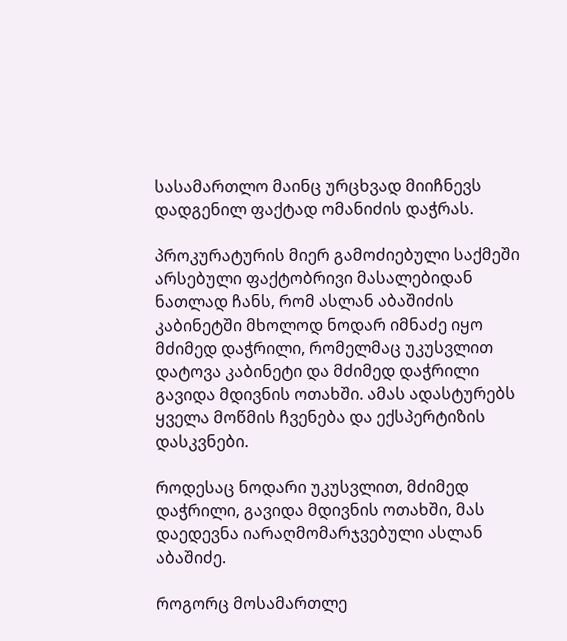სასამართლო მაინც ურცხვად მიიჩნევს დადგენილ ფაქტად ომანიძის დაჭრას.

პროკურატურის მიერ გამოძიებული საქმეში არსებული ფაქტობრივი მასალებიდან ნათლად ჩანს, რომ ასლან აბაშიძის კაბინეტში მხოლოდ ნოდარ იმნაძე იყო მძიმედ დაჭრილი, რომელმაც უკუსვლით დატოვა კაბინეტი და მძიმედ დაჭრილი გავიდა მდივნის ოთახში. ამას ადასტურებს ყველა მოწმის ჩვენება და ექსპერტიზის დასკვნები.

როდესაც ნოდარი უკუსვლით, მძიმედ დაჭრილი, გავიდა მდივნის ოთახში, მას დაედევნა იარაღმომარჯვებული ასლან აბაშიძე.

როგორც მოსამართლე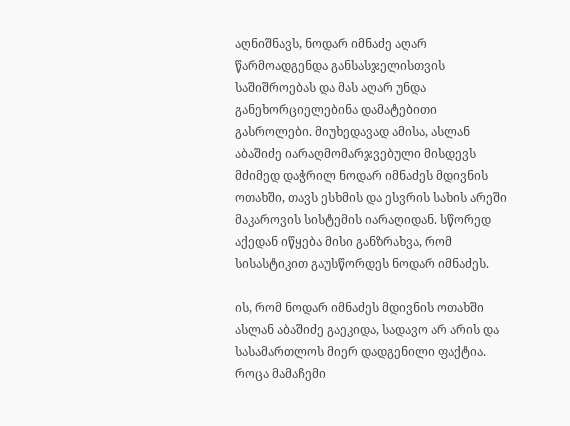აღნიშნავს, ნოდარ იმნაძე აღარ წარმოადგენდა განსასჯელისთვის საშიშროებას და მას აღარ უნდა განეხორციელებინა დამატებითი გასროლები. მიუხედავად ამისა, ასლან აბაშიძე იარაღმომარჯვებული მისდევს მძიმედ დაჭრილ ნოდარ იმნაძეს მდივნის ოთახში, თავს ესხმის და ესვრის სახის არეში მაკაროვის სისტემის იარაღიდან. სწორედ აქედან იწყება მისი განზრახვა, რომ სისასტიკით გაუსწორდეს ნოდარ იმნაძეს.

ის, რომ ნოდარ იმნაძეს მდივნის ოთახში ასლან აბაშიძე გაეკიდა, სადავო არ არის და სასამართლოს მიერ დადგენილი ფაქტია. როცა მამაჩემი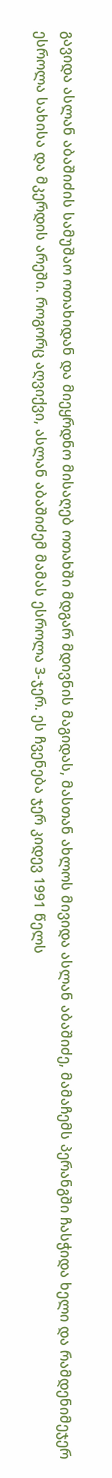გავიდა ასლან აბაშიძის სამუშაო ოთახიდან და მიეყრდნო მისაღებ ოთახში მდგარ მდივნის მაგიდას, მასთან ახლოს მივიდა ასლან აბაშიძე, მამაჩემს პერანგში ჩასჭიდა ხელი და რამდენიმეჯერ ესროლა სახისა და მკერდის არეში. როგორც აღვიქვი, ასლან აბაშიძემ მამას ესროლა 3-ჯერ. ეს ჩვენება ჯერ კიდევ 1991 წელს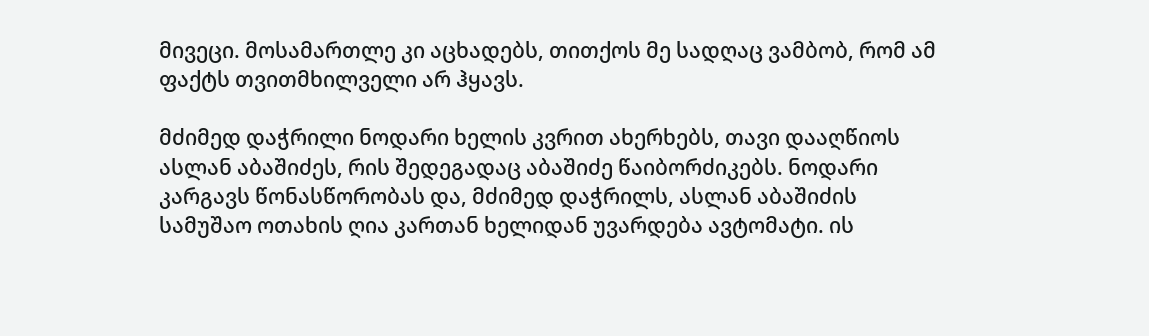მივეცი. მოსამართლე კი აცხადებს, თითქოს მე სადღაც ვამბობ, რომ ამ ფაქტს თვითმხილველი არ ჰყავს.

მძიმედ დაჭრილი ნოდარი ხელის კვრით ახერხებს, თავი დააღწიოს ასლან აბაშიძეს, რის შედეგადაც აბაშიძე წაიბორძიკებს. ნოდარი კარგავს წონასწორობას და, მძიმედ დაჭრილს, ასლან აბაშიძის სამუშაო ოთახის ღია კართან ხელიდან უვარდება ავტომატი. ის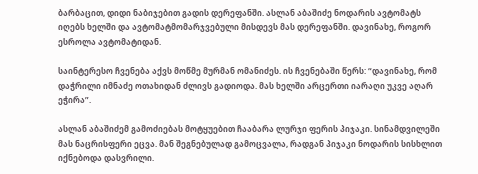ბარბაცით, დიდი ნაბიჯებით გადის დერეფანში. ასლან აბაშიძე ნოდარის ავტომატს იღებს ხელში და ავტომატმომარჯვებული მისდევს მას დერეფანში. დავინახე, როგორ ესროლა ავტომატიდან.

საინტერესო ჩვენება აქვს მოწმე მურმან ომანიძეს. ის ჩვენებაში წერს: “დავინახე, რომ დაჭრილი იმნაძე ოთახიდან ძლივს გადიოდა. მას ხელში არცერთი იარაღი უკვე აღარ ეჭირა”.

ასლან აბაშიძემ გამოძიებას მოტყუებით ჩააბარა ლურჯი ფერის პიჯაკი. სინამდვილეში მას ნაცრისფერი ეცვა. მან შეგნებულად გამოცვალა, რადგან პიჯაკი ნოდარის სისხლით იქნებოდა დასვრილი.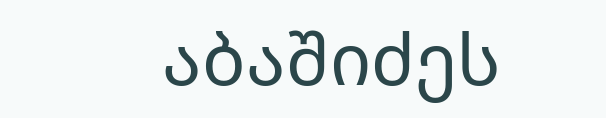აბაშიძეს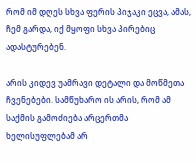რომ იმ დღეს სხვა ფერის პიჯაკი ეცვა, ამას, ჩემ გარდა, იქ მყოფი სხვა პირებიც ადასტურებენ.

არის კიდევ უამრავი დეტალი და მოწმეთა ჩვენებები. სამწუხარო ის არის, რომ ამ საქმის გამოძიება არცერთმა ხელისუფლებამ არ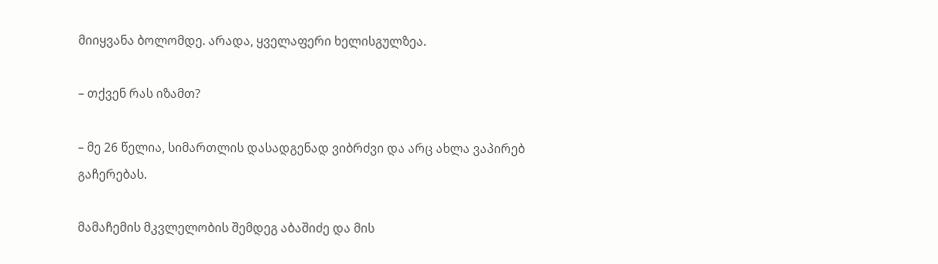მიიყვანა ბოლომდე. არადა, ყველაფერი ხელისგულზეა.

– თქვენ რას იზამთ?

– მე 26 წელია, სიმართლის დასადგენად ვიბრძვი და არც ახლა ვაპირებ გაჩერებას.

მამაჩემის მკვლელობის შემდეგ აბაშიძე და მის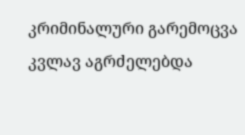კრიმინალური გარემოცვა კვლავ აგრძელებდა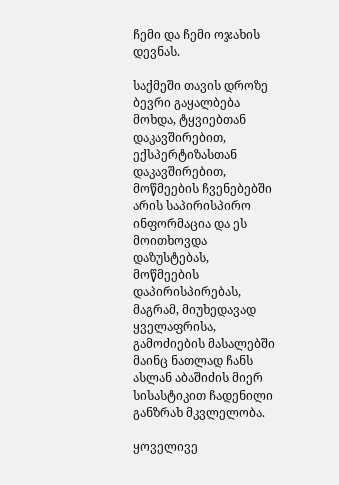ჩემი და ჩემი ოჯახის დევნას.

საქმეში თავის დროზე ბევრი გაყალბება მოხდა, ტყვიებთან დაკავშირებით, ექსპერტიზასთან დაკავშირებით, მოწმეების ჩვენებებში არის საპირისპირო ინფორმაცია და ეს მოითხოვდა დაზუსტებას, მოწმეების დაპირისპირებას, მაგრამ, მიუხედავად ყველაფრისა, გამოძიების მასალებში მაინც ნათლად ჩანს ასლან აბაშიძის მიერ სისასტიკით ჩადენილი განზრახ მკვლელობა.

ყოველივე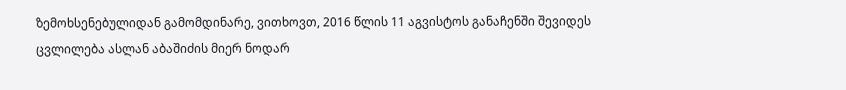ზემოხსენებულიდან გამომდინარე, ვითხოვთ, 2016 წლის 11 აგვისტოს განაჩენში შევიდეს ცვლილება ასლან აბაშიძის მიერ ნოდარ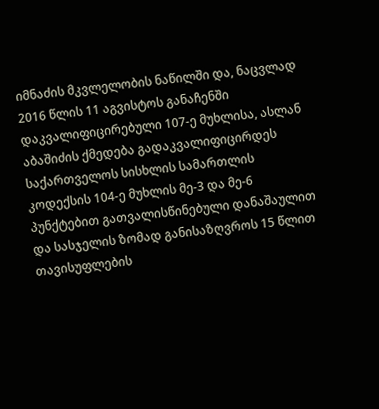იმნაძის მკვლელობის ნაწილში და, ნაცვლად 2016 წლის 11 აგვისტოს განაჩენში დაკვალიფიცირებული 107-ე მუხლისა, ასლან აბაშიძის ქმედება გადაკვალიფიცირდეს საქართველოს სისხლის სამართლის კოდექსის 104-ე მუხლის მე-3 და მე-6 პუნქტებით გათვალისწინებული დანაშაულით და სასჯელის ზომად განისაზღვროს 15 წლით თავისუფლების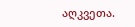აღკვეთა.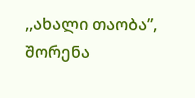,,ახალი თაობა”, შორენა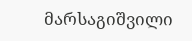მარსაგიშვილი